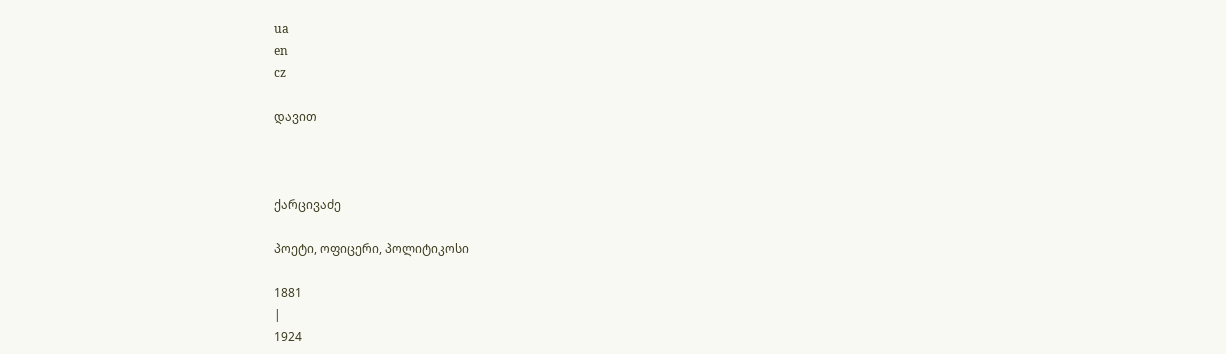ua
en
cz

დავით



ქარცივაძე

პოეტი, ოფიცერი, პოლიტიკოსი

1881
|
1924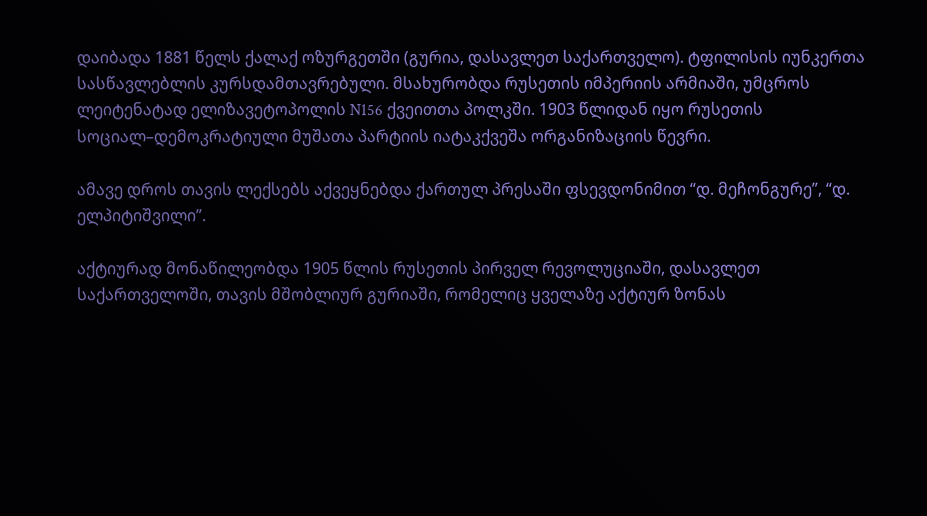დაიბადა 1881 წელს ქალაქ ოზურგეთში (გურია, დასავლეთ საქართველო). ტფილისის იუნკერთა სასწავლებლის კურსდამთავრებული. მსახურობდა რუსეთის იმპერიის არმიაში, უმცროს ლეიტენატად ელიზავეტოპოლის N156 ქვეითთა პოლკში. 1903 წლიდან იყო რუსეთის სოციალ–დემოკრატიული მუშათა პარტიის იატაკქვეშა ორგანიზაციის წევრი.

ამავე დროს თავის ლექსებს აქვეყნებდა ქართულ პრესაში ფსევდონიმით “დ. მეჩონგურე”, “დ. ელპიტიშვილი”.

აქტიურად მონაწილეობდა 1905 წლის რუსეთის პირველ რევოლუციაში, დასავლეთ საქართველოში, თავის მშობლიურ გურიაში, რომელიც ყველაზე აქტიურ ზონას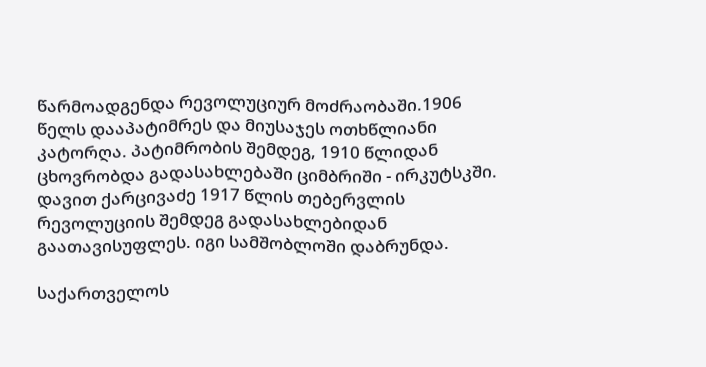წარმოადგენდა რევოლუციურ მოძრაობაში.1906 წელს დააპატიმრეს და მიუსაჯეს ოთხწლიანი კატორღა. პატიმრობის შემდეგ, 1910 წლიდან ცხოვრობდა გადასახლებაში ციმბრიში - ირკუტსკში. დავით ქარცივაძე 1917 წლის თებერვლის რევოლუციის შემდეგ გადასახლებიდან გაათავისუფლეს. იგი სამშობლოში დაბრუნდა.

საქართველოს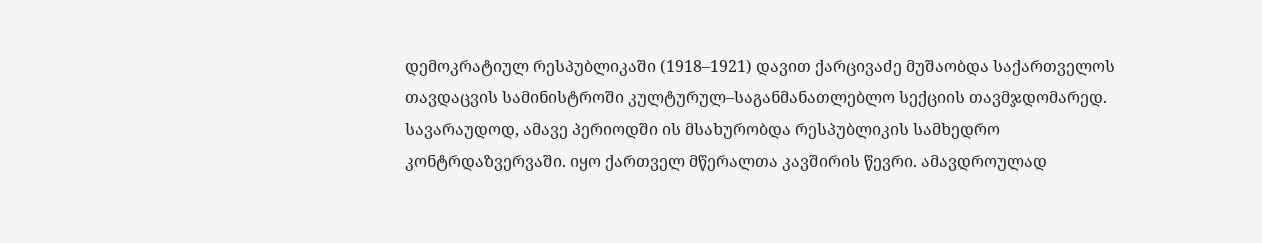დემოკრატიულ რესპუბლიკაში (1918–1921) დავით ქარცივაძე მუშაობდა საქართველოს თავდაცვის სამინისტროში კულტურულ–საგანმანათლებლო სექციის თავმჯდომარედ. სავარაუდოდ, ამავე პერიოდში ის მსახურობდა რესპუბლიკის სამხედრო კონტრდაზვერვაში. იყო ქართველ მწერალთა კავშირის წევრი. ამავდროულად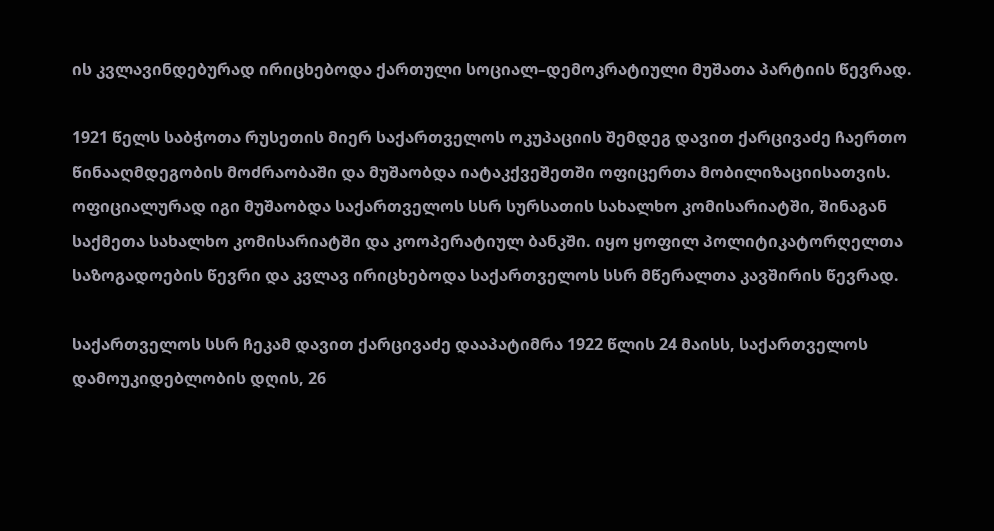ის კვლავინდებურად ირიცხებოდა ქართული სოციალ–დემოკრატიული მუშათა პარტიის წევრად.

1921 წელს საბჭოთა რუსეთის მიერ საქართველოს ოკუპაციის შემდეგ დავით ქარცივაძე ჩაერთო წინააღმდეგობის მოძრაობაში და მუშაობდა იატაკქვეშეთში ოფიცერთა მობილიზაციისათვის. ოფიციალურად იგი მუშაობდა საქართველოს სსრ სურსათის სახალხო კომისარიატში, შინაგან საქმეთა სახალხო კომისარიატში და კოოპერატიულ ბანკში. იყო ყოფილ პოლიტიკატორღელთა საზოგადოების წევრი და კვლავ ირიცხებოდა საქართველოს სსრ მწერალთა კავშირის წევრად.

საქართველოს სსრ ჩეკამ დავით ქარცივაძე დააპატიმრა 1922 წლის 24 მაისს, საქართველოს დამოუკიდებლობის დღის, 26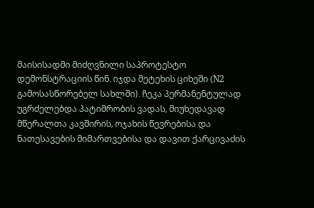მაისისადმი მიძღვნილი საპროტესტო დემონსტრაციის წინ. იჯდა მეტეხის ციხეში (N2 გამოსასწორებელ სახლში). ჩეკა პერმანენტულად უგრძელებდა პატიმრობის ვადას, მიუხედავად მწერალთა კავშირის, ოჯახის წევრებისა და ნათესავების მიმართვებისა და დავით ქარცივაძის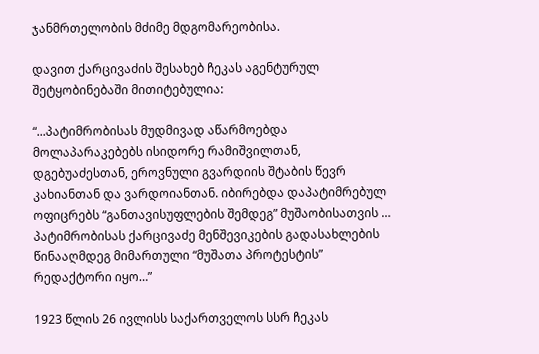ჯანმრთელობის მძიმე მდგომარეობისა.

დავით ქარცივაძის შესახებ ჩეკას აგენტურულ შეტყობინებაში მითიტებულია:

“...პატიმრობისას მუდმივად აწარმოებდა მოლაპარაკებებს ისიდორე რამიშვილთან, დგებუაძესთან, ეროვნული გვარდიის შტაბის წევრ კახიანთან და ვარდოიანთან. იბირებდა დაპატიმრებულ ოფიცრებს “განთავისუფლების შემდეგ” მუშაობისათვის … პატიმრობისას ქარცივაძე მენშევიკების გადასახლების წინააღმდეგ მიმართული “მუშათა პროტესტის” რედაქტორი იყო…”

1923 წლის 26 ივლისს საქართველოს სსრ ჩეკას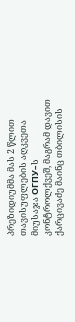პრეზიდიუმმა მას 2 წლით თავისუფლების აღკვეთა მიუსაჯა ОГПУ–ს კონტროლქვეშ, მაგრამ დავით ქარცივაძე მაინც თბილისის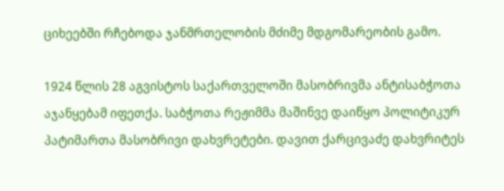ციხეებში რჩებოდა ჯანმრთელობის მძიმე მდგომარეობის გამო.

1924 წლის 28 აგვისტოს საქართველოში მასობრივმა ანტისაბჭოთა აჯანყებამ იფეთქა. საბჭოთა რეჟიმმა მაშინვე დაიწყო პოლიტიკურ პატიმართა მასობრივი დახვრეტები. დავით ქარცივაძე დახვრიტეს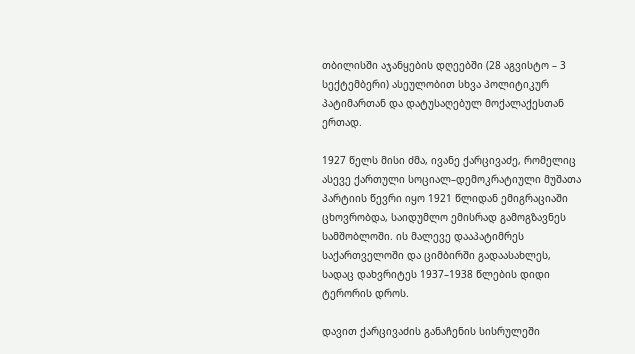თბილისში აჯანყების დღეებში (28 აგვისტო – 3 სექტემბერი) ასეულობით სხვა პოლიტიკურ პატიმართან და დატუსაღებულ მოქალაქესთან ერთად.

1927 წელს მისი ძმა, ივანე ქარცივაძე, რომელიც ასევე ქართული სოციალ–დემოკრატიული მუშათა პარტიის წევრი იყო 1921 წლიდან ემიგრაციაში ცხოვრობდა, საიდუმლო ემისრად გამოგზავნეს სამშობლოში. ის მალევე დააპატიმრეს საქართველოში და ციმბირში გადაასახლეს, სადაც დახვრიტეს 1937–1938 წლების დიდი ტერორის დროს.

დავით ქარცივაძის განაჩენის სისრულეში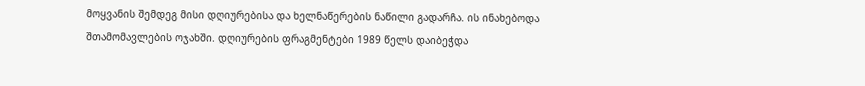მოყვანის შემდეგ მისი დღიურებისა და ხელნაწერების ნაწილი გადარჩა. ის ინახებოდა შთამომავლების ოჯახში. დღიურების ფრაგმენტები 1989 წელს დაიბეჭდა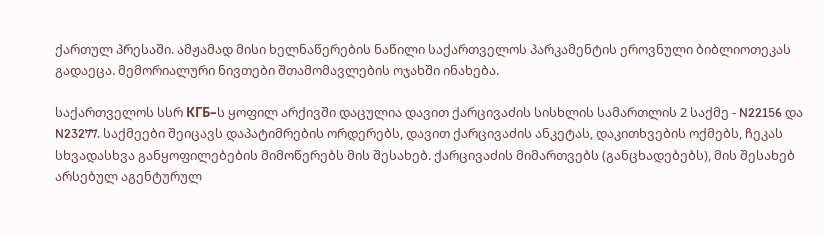ქართულ პრესაში. ამჟამად მისი ხელნაწერების ნაწილი საქართველოს პარკამენტის ეროვნული ბიბლიოთეკას გადაეცა. მემორიალური ნივთები შთამომავლების ოჯახში ინახება.

საქართველოს სსრ КГБ–ს ყოფილ არქივში დაცულია დავით ქარცივაძის სისხლის სამართლის 2 საქმე - N22156 და N23277. საქმეები შეიცავს დაპატიმრების ორდერებს, დავით ქარცივაძის ანკეტას, დაკითხვების ოქმებს, ჩეკას სხვადასხვა განყოფილებების მიმოწერებს მის შესახებ. ქარცივაძის მიმართვებს (განცხადებებს), მის შესახებ არსებულ აგენტურულ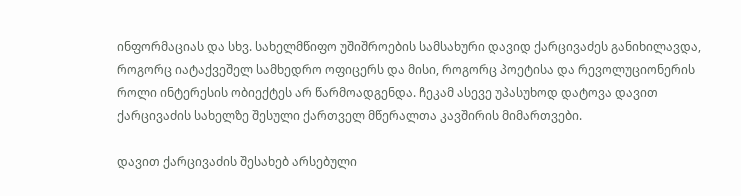ინფორმაციას და სხვ. სახელმწიფო უშიშროების სამსახური დავიდ ქარცივაძეს განიხილავდა, როგორც იატაქვეშელ სამხედრო ოფიცერს და მისი, როგორც პოეტისა და რევოლუციონერის როლი ინტერესის ობიექტეს არ წარმოადგენდა. ჩეკამ ასევე უპასუხოდ დატოვა დავით ქარცივაძის სახელზე შესული ქართველ მწერალთა კავშირის მიმართვები.

დავით ქარცივაძის შესახებ არსებული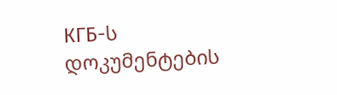КГБ-ს დოკუმენტების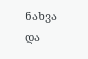ნახვა და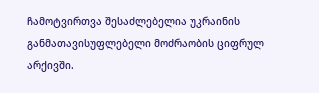ჩამოტვირთვა შესაძლებელია უკრაინის განმათავისუფლებელი მოძრაობის ციფრულ არქივში.